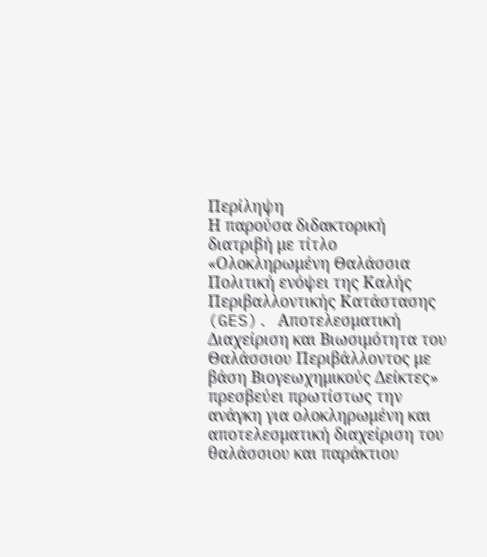Περίληψη
Η παρούσα διδακτορική διατριβή με τίτλο «Ολοκληρωμένη Θαλάσσια Πολιτική ενόψει της Καλής Περιβαλλοντικής Κατάστασης (GES). Αποτελεσματική Διαχείριση και Βιωσιμότητα του Θαλάσσιου Περιβάλλοντος με βάση Βιογεωχημικούς Δείκτες» πρεσβεύει πρωτίστως την ανάγκη για ολοκληρωμένη και αποτελεσματική διαχείριση του θαλάσσιου και παράκτιου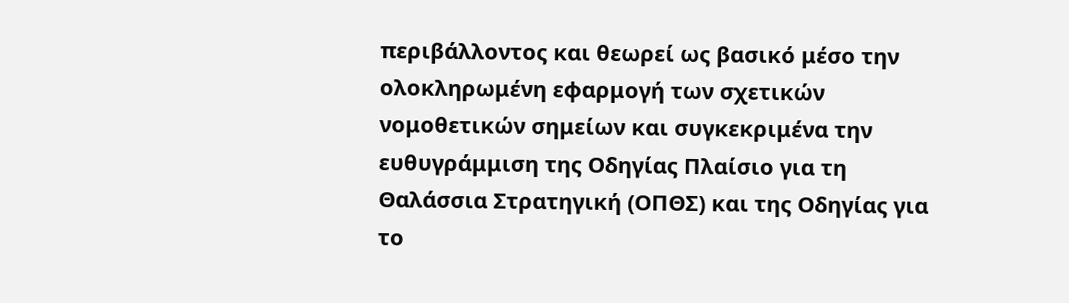περιβάλλοντος και θεωρεί ως βασικό μέσο την ολοκληρωμένη εφαρμογή των σχετικών νομοθετικών σημείων και συγκεκριμένα την ευθυγράμμιση της Οδηγίας Πλαίσιο για τη Θαλάσσια Στρατηγική (ΟΠΘΣ) και της Οδηγίας για το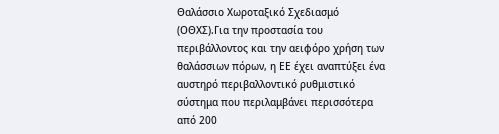Θαλάσσιο Χωροταξικό Σχεδιασμό (ΟΘΧΣ).Για την προστασία του περιβάλλοντος και την αειφόρο χρήση των θαλάσσιων πόρων, η ΕΕ έχει αναπτύξει ένα αυστηρό περιβαλλοντικό ρυθμιστικό σύστημα που περιλαμβάνει περισσότερα από 200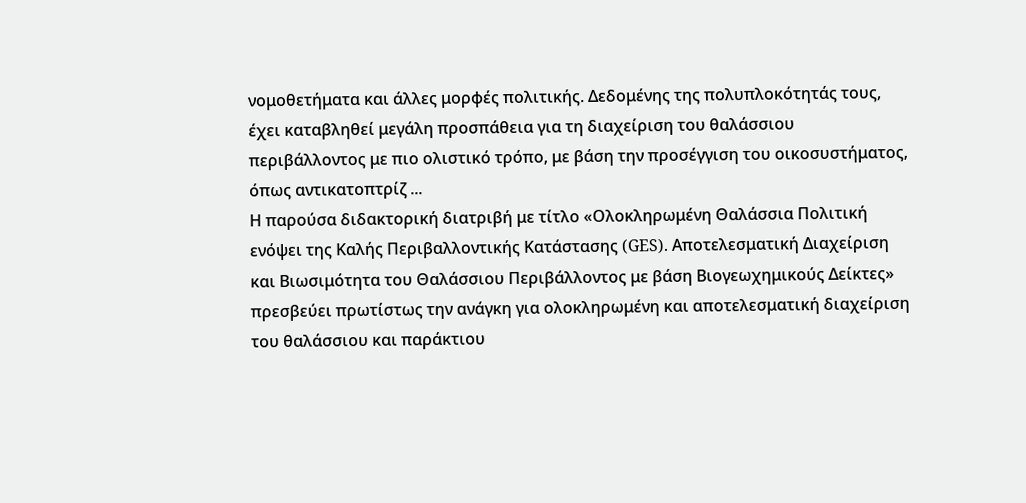νομοθετήματα και άλλες μορφές πολιτικής. Δεδομένης της πολυπλοκότητάς τους, έχει καταβληθεί μεγάλη προσπάθεια για τη διαχείριση του θαλάσσιου περιβάλλοντος με πιο ολιστικό τρόπο, με βάση την προσέγγιση του οικοσυστήματος, όπως αντικατοπτρίζ ...
Η παρούσα διδακτορική διατριβή με τίτλο «Ολοκληρωμένη Θαλάσσια Πολιτική ενόψει της Καλής Περιβαλλοντικής Κατάστασης (GES). Αποτελεσματική Διαχείριση και Βιωσιμότητα του Θαλάσσιου Περιβάλλοντος με βάση Βιογεωχημικούς Δείκτες» πρεσβεύει πρωτίστως την ανάγκη για ολοκληρωμένη και αποτελεσματική διαχείριση του θαλάσσιου και παράκτιου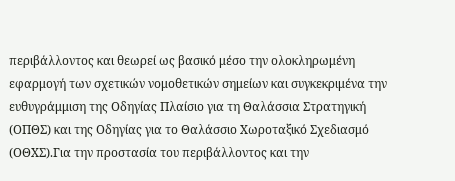περιβάλλοντος και θεωρεί ως βασικό μέσο την ολοκληρωμένη εφαρμογή των σχετικών νομοθετικών σημείων και συγκεκριμένα την ευθυγράμμιση της Οδηγίας Πλαίσιο για τη Θαλάσσια Στρατηγική (ΟΠΘΣ) και της Οδηγίας για το Θαλάσσιο Χωροταξικό Σχεδιασμό (ΟΘΧΣ).Για την προστασία του περιβάλλοντος και την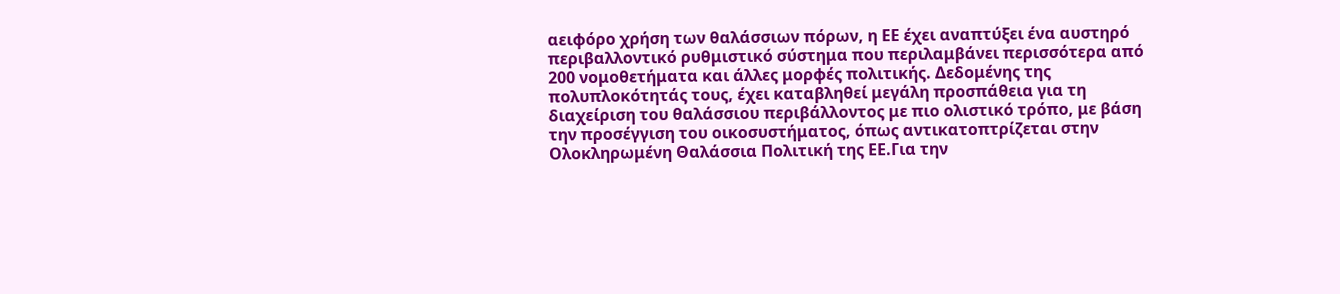αειφόρο χρήση των θαλάσσιων πόρων, η ΕΕ έχει αναπτύξει ένα αυστηρό περιβαλλοντικό ρυθμιστικό σύστημα που περιλαμβάνει περισσότερα από 200 νομοθετήματα και άλλες μορφές πολιτικής. Δεδομένης της πολυπλοκότητάς τους, έχει καταβληθεί μεγάλη προσπάθεια για τη διαχείριση του θαλάσσιου περιβάλλοντος με πιο ολιστικό τρόπο, με βάση την προσέγγιση του οικοσυστήματος, όπως αντικατοπτρίζεται στην Ολοκληρωμένη Θαλάσσια Πολιτική της ΕΕ.Για την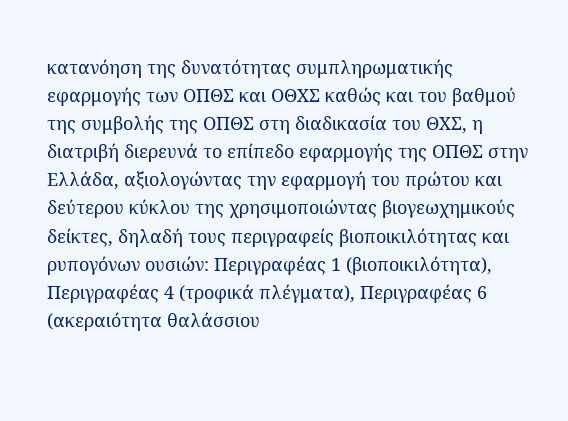κατανόηση της δυνατότητας συμπληρωματικής εφαρμογής των ΟΠΘΣ και ΟΘΧΣ καθώς και του βαθμού της συμβολής της ΟΠΘΣ στη διαδικασία του ΘΧΣ, η διατριβή διερευνά το επίπεδο εφαρμογής της ΟΠΘΣ στην Ελλάδα, αξιολογώντας την εφαρμογή του πρώτου και δεύτερου κύκλου της χρησιμοποιώντας βιογεωχημικούς δείκτες, δηλαδή τους περιγραφείς βιοποικιλότητας και ρυπογόνων ουσιών: Περιγραφέας 1 (βιοποικιλότητα), Περιγραφέας 4 (τροφικά πλέγματα), Περιγραφέας 6 (ακεραιότητα θαλάσσιου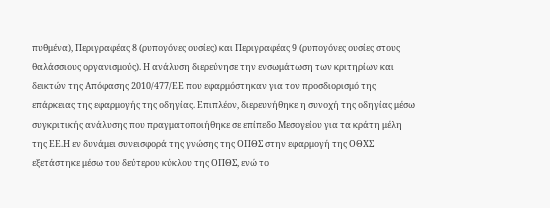πυθμένα), Περιγραφέας 8 (ρυπογόνες ουσίες) και Περιγραφέας 9 (ρυπογόνες ουσίες στους θαλάσσιους οργανισμούς). Η ανάλυση διερεύνησε την ενσωμάτωση των κριτηρίων και δεικτών της Απόφασης 2010/477/ΕΕ που εφαρμόστηκαν για τον προσδιορισμό της επάρκειας της εφαρμογής της οδηγίας. Επιπλέον, διερευνήθηκε η συνοχή της οδηγίας μέσω συγκριτικής ανάλυσης που πραγματοποιήθηκε σε επίπεδο Μεσογείου για τα κράτη μέλη της ΕΕ.Η εν δυνάμει συνεισφορά της γνώσης της ΟΠΘΣ στην εφαρμογή της ΟΘΧΣ εξετάστηκε μέσω του δεύτερου κύκλου της ΟΠΘΣ, ενώ το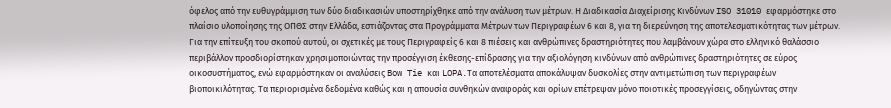όφελος από την ευθυγράμμιση των δύο διαδικασιών υποστηρίχθηκε από την ανάλυση των μέτρων. Η Διαδικασία Διαχείρισης Κινδύνων ISO 31010 εφαρμόστηκε στο πλαίσιο υλοποίησης της ΟΠΘΣ στην Ελλάδα, εστιάζοντας στα Προγράμματα Μέτρων των Περιγραφέων 6 και 8, για τη διερεύνηση της αποτελεσματικότητας των μέτρων. Για την επίτευξη του σκοπού αυτού, οι σχετικές με τους Περιγραφείς 6 και 8 πιέσεις και ανθρώπινες δραστηριότητες που λαμβάνουν χώρα στο ελληνικό θαλάσσιο περιβάλλον προσδιορίστηκαν χρησιμοποιώντας την προσέγγιση έκθεσης-επίδρασης για την αξιολόγηση κινδύνων από ανθρώπινες δραστηριότητες σε εύρος οικοσυστήματος, ενώ εφαρμόστηκαν οι αναλύσεις Bow Tie και LOPA.Τα αποτελέσματα αποκάλυψαν δυσκολίες στην αντιμετώπιση των περιγραφέων βιοποικιλότητας. Τα περιορισμένα δεδομένα καθώς και η απουσία συνθηκών αναφοράς και ορίων επέτρεψαν μόνο ποιοτικές προσεγγίσεις, οδηγώντας στην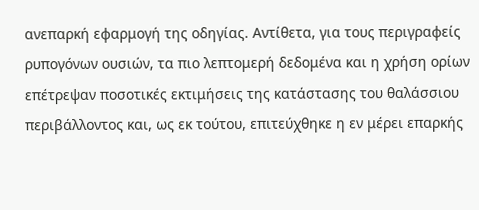ανεπαρκή εφαρμογή της οδηγίας. Αντίθετα, για τους περιγραφείς ρυπογόνων ουσιών, τα πιο λεπτομερή δεδομένα και η χρήση ορίων επέτρεψαν ποσοτικές εκτιμήσεις της κατάστασης του θαλάσσιου περιβάλλοντος και, ως εκ τούτου, επιτεύχθηκε η εν μέρει επαρκής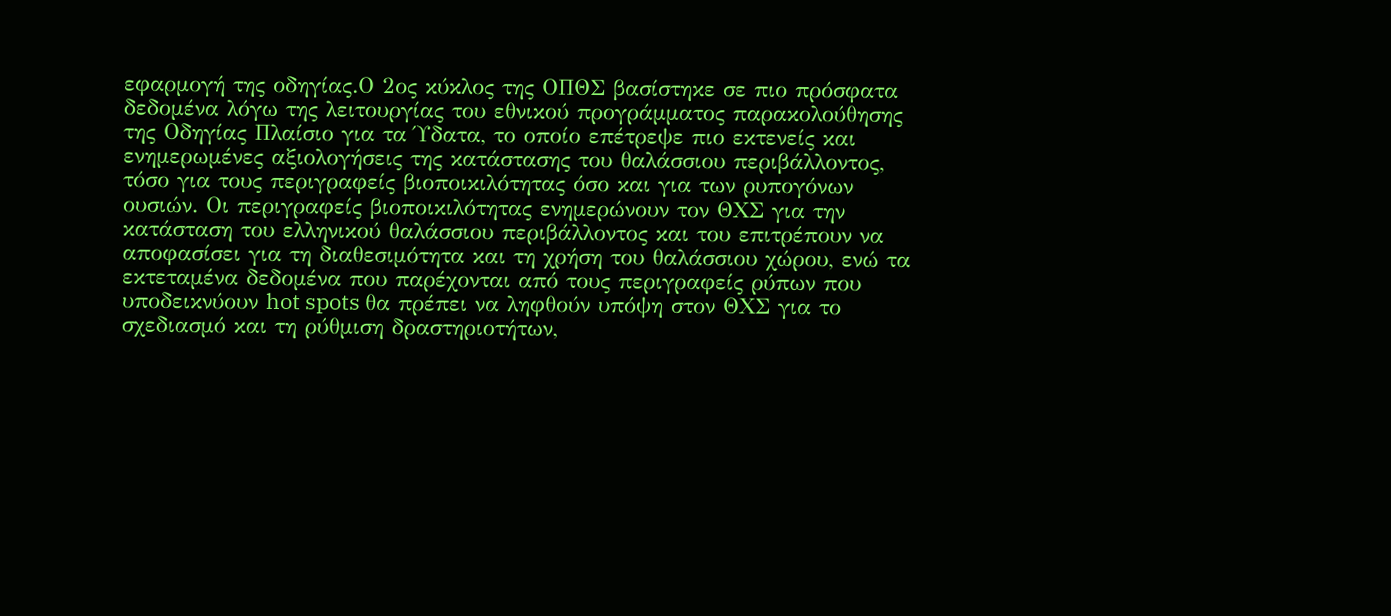εφαρμογή της οδηγίας.Ο 2ος κύκλος της ΟΠΘΣ βασίστηκε σε πιο πρόσφατα δεδομένα λόγω της λειτουργίας του εθνικού προγράμματος παρακολούθησης της Οδηγίας Πλαίσιο για τα Ύδατα, το οποίο επέτρεψε πιο εκτενείς και ενημερωμένες αξιολογήσεις της κατάστασης του θαλάσσιου περιβάλλοντος, τόσο για τους περιγραφείς βιοποικιλότητας όσο και για των ρυπογόνων ουσιών. Οι περιγραφείς βιοποικιλότητας ενημερώνουν τον ΘΧΣ για την κατάσταση του ελληνικού θαλάσσιου περιβάλλοντος και του επιτρέπουν να αποφασίσει για τη διαθεσιμότητα και τη χρήση του θαλάσσιου χώρου, ενώ τα εκτεταμένα δεδομένα που παρέχονται από τους περιγραφείς ρύπων που υποδεικνύουν hot spots θα πρέπει να ληφθούν υπόψη στον ΘΧΣ για το σχεδιασμό και τη ρύθμιση δραστηριοτήτων,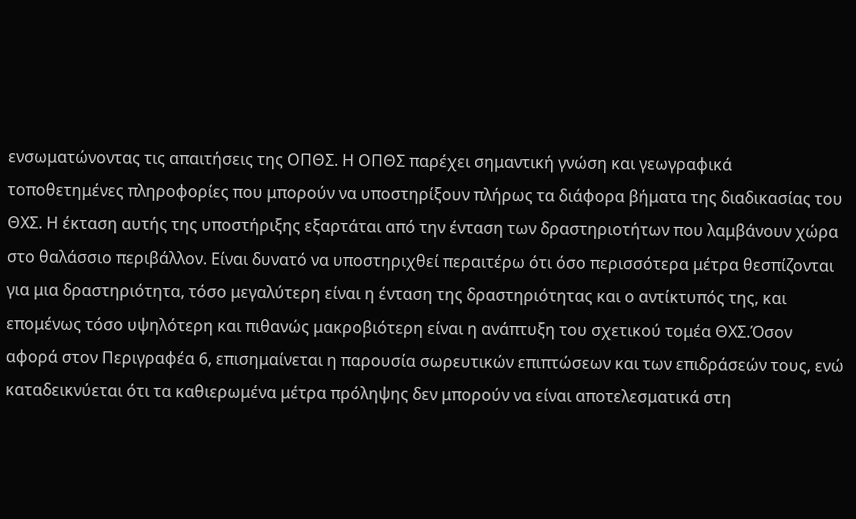ενσωματώνοντας τις απαιτήσεις της ΟΠΘΣ. Η ΟΠΘΣ παρέχει σημαντική γνώση και γεωγραφικά τοποθετημένες πληροφορίες που μπορούν να υποστηρίξουν πλήρως τα διάφορα βήματα της διαδικασίας του ΘΧΣ. Η έκταση αυτής της υποστήριξης εξαρτάται από την ένταση των δραστηριοτήτων που λαμβάνουν χώρα στο θαλάσσιο περιβάλλον. Είναι δυνατό να υποστηριχθεί περαιτέρω ότι όσο περισσότερα μέτρα θεσπίζονται για μια δραστηριότητα, τόσο μεγαλύτερη είναι η ένταση της δραστηριότητας και ο αντίκτυπός της, και επομένως τόσο υψηλότερη και πιθανώς μακροβιότερη είναι η ανάπτυξη του σχετικού τομέα ΘΧΣ.Όσον αφορά στον Περιγραφέα 6, επισημαίνεται η παρουσία σωρευτικών επιπτώσεων και των επιδράσεών τους, ενώ καταδεικνύεται ότι τα καθιερωμένα μέτρα πρόληψης δεν μπορούν να είναι αποτελεσματικά στη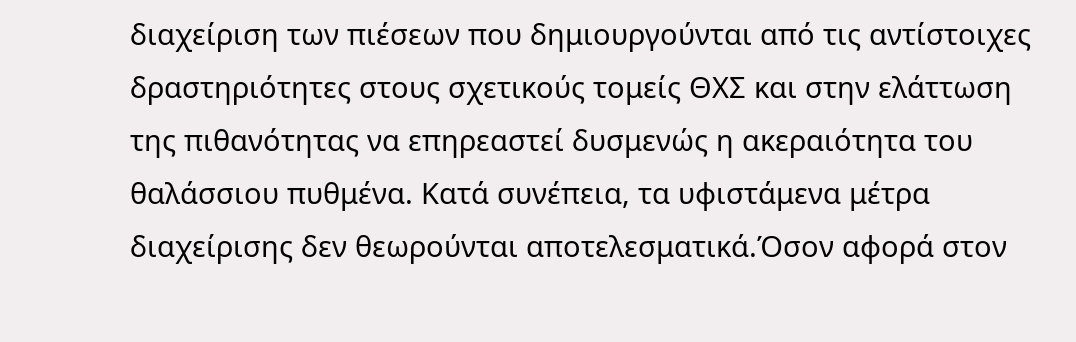διαχείριση των πιέσεων που δημιουργούνται από τις αντίστοιχες δραστηριότητες στους σχετικούς τομείς ΘΧΣ και στην ελάττωση της πιθανότητας να επηρεαστεί δυσμενώς η ακεραιότητα του θαλάσσιου πυθμένα. Κατά συνέπεια, τα υφιστάμενα μέτρα διαχείρισης δεν θεωρούνται αποτελεσματικά.Όσον αφορά στον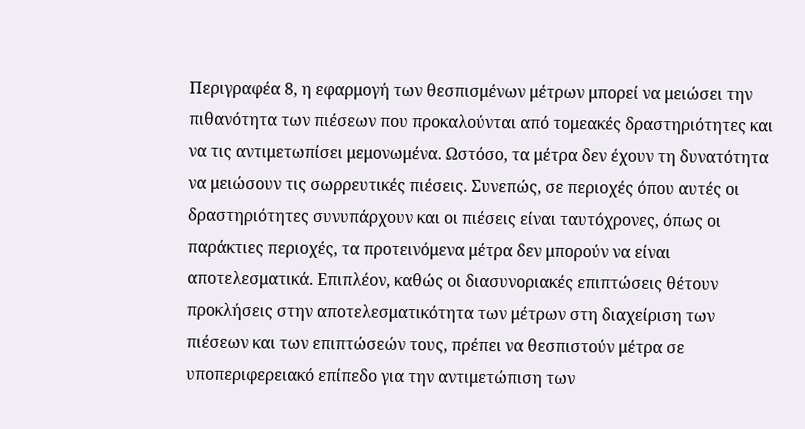Περιγραφέα 8, η εφαρμογή των θεσπισμένων μέτρων μπορεί να μειώσει την πιθανότητα των πιέσεων που προκαλούνται από τομεακές δραστηριότητες και να τις αντιμετωπίσει μεμονωμένα. Ωστόσο, τα μέτρα δεν έχουν τη δυνατότητα να μειώσουν τις σωρρευτικές πιέσεις. Συνεπώς, σε περιοχές όπου αυτές οι δραστηριότητες συνυπάρχουν και οι πιέσεις είναι ταυτόχρονες, όπως οι παράκτιες περιοχές, τα προτεινόμενα μέτρα δεν μπορούν να είναι αποτελεσματικά. Επιπλέον, καθώς οι διασυνοριακές επιπτώσεις θέτουν προκλήσεις στην αποτελεσματικότητα των μέτρων στη διαχείριση των πιέσεων και των επιπτώσεών τους, πρέπει να θεσπιστούν μέτρα σε υποπεριφερειακό επίπεδο για την αντιμετώπιση των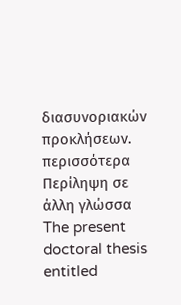διασυνοριακών προκλήσεων.
περισσότερα
Περίληψη σε άλλη γλώσσα
The present doctoral thesis entitled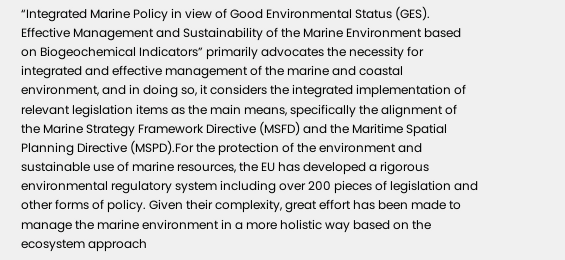“Integrated Marine Policy in view of Good Environmental Status (GES). Effective Management and Sustainability of the Marine Environment based on Biogeochemical Indicators” primarily advocates the necessity for integrated and effective management of the marine and coastal environment, and in doing so, it considers the integrated implementation of relevant legislation items as the main means, specifically the alignment of the Marine Strategy Framework Directive (MSFD) and the Maritime Spatial Planning Directive (MSPD).For the protection of the environment and sustainable use of marine resources, the EU has developed a rigorous environmental regulatory system including over 200 pieces of legislation and other forms of policy. Given their complexity, great effort has been made to manage the marine environment in a more holistic way based on the ecosystem approach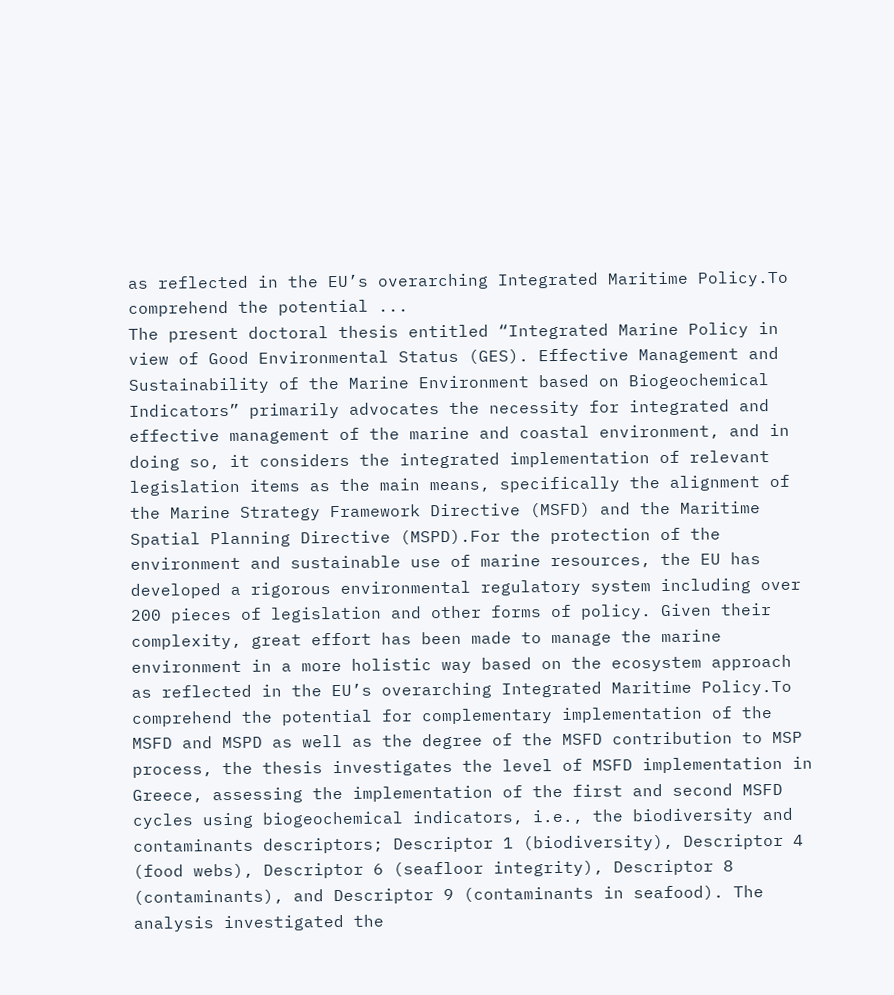as reflected in the EU’s overarching Integrated Maritime Policy.To comprehend the potential ...
The present doctoral thesis entitled “Integrated Marine Policy in view of Good Environmental Status (GES). Effective Management and Sustainability of the Marine Environment based on Biogeochemical Indicators” primarily advocates the necessity for integrated and effective management of the marine and coastal environment, and in doing so, it considers the integrated implementation of relevant legislation items as the main means, specifically the alignment of the Marine Strategy Framework Directive (MSFD) and the Maritime Spatial Planning Directive (MSPD).For the protection of the environment and sustainable use of marine resources, the EU has developed a rigorous environmental regulatory system including over 200 pieces of legislation and other forms of policy. Given their complexity, great effort has been made to manage the marine environment in a more holistic way based on the ecosystem approach as reflected in the EU’s overarching Integrated Maritime Policy.To comprehend the potential for complementary implementation of the MSFD and MSPD as well as the degree of the MSFD contribution to MSP process, the thesis investigates the level of MSFD implementation in Greece, assessing the implementation of the first and second MSFD cycles using biogeochemical indicators, i.e., the biodiversity and contaminants descriptors; Descriptor 1 (biodiversity), Descriptor 4 (food webs), Descriptor 6 (seafloor integrity), Descriptor 8 (contaminants), and Descriptor 9 (contaminants in seafood). The analysis investigated the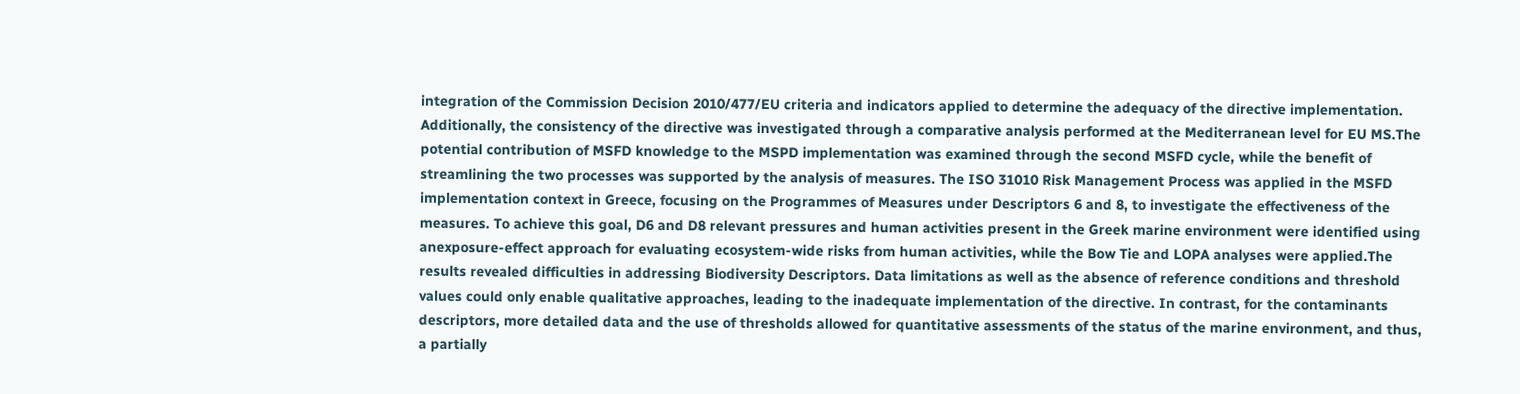integration of the Commission Decision 2010/477/EU criteria and indicators applied to determine the adequacy of the directive implementation. Additionally, the consistency of the directive was investigated through a comparative analysis performed at the Mediterranean level for EU MS.The potential contribution of MSFD knowledge to the MSPD implementation was examined through the second MSFD cycle, while the benefit of streamlining the two processes was supported by the analysis of measures. The ISO 31010 Risk Management Process was applied in the MSFD implementation context in Greece, focusing on the Programmes of Measures under Descriptors 6 and 8, to investigate the effectiveness of the measures. To achieve this goal, D6 and D8 relevant pressures and human activities present in the Greek marine environment were identified using anexposure-effect approach for evaluating ecosystem-wide risks from human activities, while the Bow Tie and LOPA analyses were applied.The results revealed difficulties in addressing Biodiversity Descriptors. Data limitations as well as the absence of reference conditions and threshold values could only enable qualitative approaches, leading to the inadequate implementation of the directive. In contrast, for the contaminants descriptors, more detailed data and the use of thresholds allowed for quantitative assessments of the status of the marine environment, and thus, a partially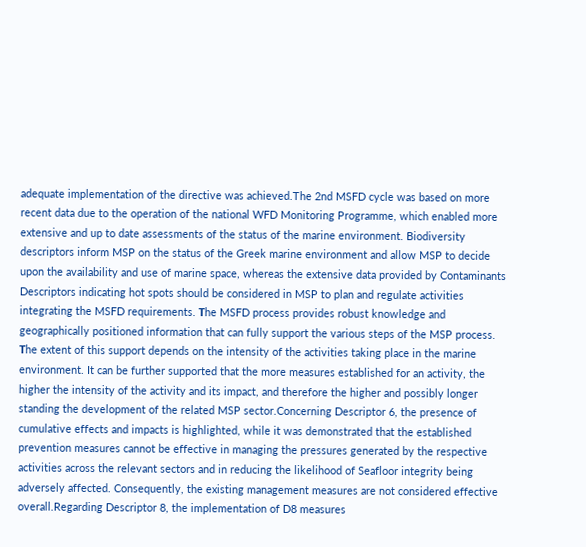adequate implementation of the directive was achieved.The 2nd MSFD cycle was based on more recent data due to the operation of the national WFD Monitoring Programme, which enabled more extensive and up to date assessments of the status of the marine environment. Biodiversity descriptors inform MSP on the status of the Greek marine environment and allow MSP to decide upon the availability and use of marine space, whereas the extensive data provided by Contaminants Descriptors indicating hot spots should be considered in MSP to plan and regulate activities integrating the MSFD requirements. Τhe MSFD process provides robust knowledge and geographically positioned information that can fully support the various steps of the MSP process. Τhe extent of this support depends on the intensity of the activities taking place in the marine environment. It can be further supported that the more measures established for an activity, the higher the intensity of the activity and its impact, and therefore the higher and possibly longer standing the development of the related MSP sector.Concerning Descriptor 6, the presence of cumulative effects and impacts is highlighted, while it was demonstrated that the established prevention measures cannot be effective in managing the pressures generated by the respective activities across the relevant sectors and in reducing the likelihood of Seafloor integrity being adversely affected. Consequently, the existing management measures are not considered effective overall.Regarding Descriptor 8, the implementation of D8 measures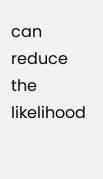can reduce the likelihood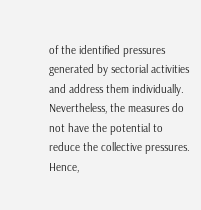of the identified pressures generated by sectorial activities and address them individually. Nevertheless, the measures do not have the potential to reduce the collective pressures. Hence,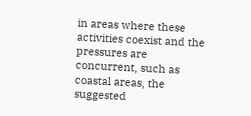in areas where these activities coexist and the pressures are concurrent, such as coastal areas, the suggested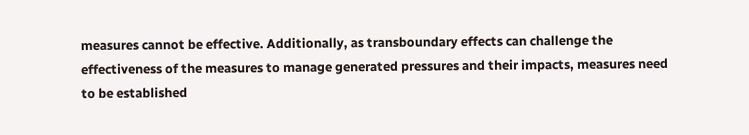measures cannot be effective. Additionally, as transboundary effects can challenge the effectiveness of the measures to manage generated pressures and their impacts, measures need to be established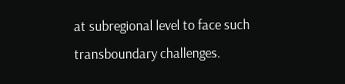at subregional level to face such transboundary challenges.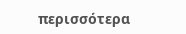περισσότερα